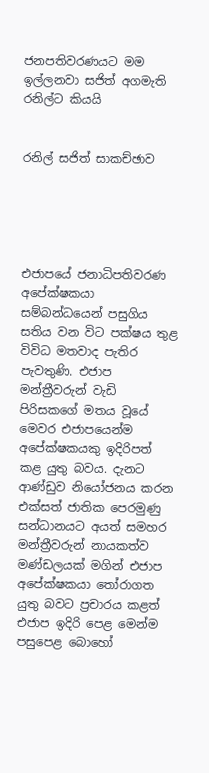ජනපතිවරණයට මම ඉල්ලනවා සජිත් අගමැති රනිල්ට කියයි


රනිල් සජිත් සාකච්ඡාව





එජාපයේ ජනාධිපතිවරණ අපේක්ෂකයා සම්බන්ධයෙන් පසුගිය සතිය වන විට පක්ෂය තුළ විවිධ මතවාද පැතිර පැවතුණි. එජාප මන්ත්‍රීවරුන් වැඩි පිරිසකගේ මතය වූයේ මෙවර එජාපයෙන්ම අපේක්ෂකයකු ඉදිරිපත් කළ යුතු බවය. දැනට ආණ්ඩුව නියෝජනය කරන එක්සත් ජාතික පෙරමුණු සන්ධානයට අයත් සමහර මන්ත්‍රීවරුන් නායකත්ව මණ්ඩලයක් මගින් එජාප අපේක්ෂකයා තෝරාගත යුතු බවට ප්‍රචාරය කළත් එජාප ඉදිරි පෙළ මෙන්ම පසුපෙළ බොහෝ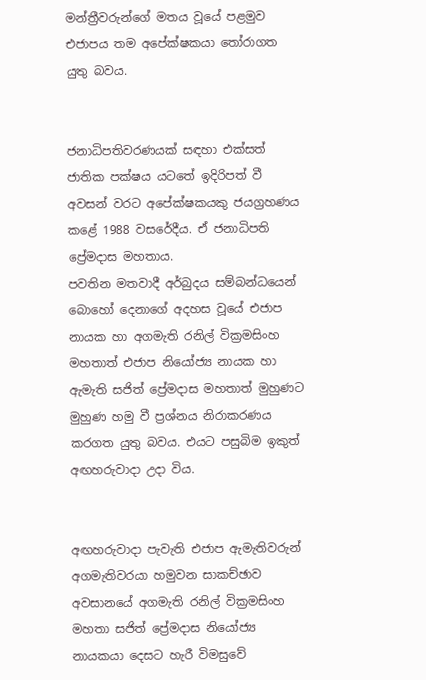මන්ත්‍රීවරුන්ගේ මතය වූයේ පළමුව එජාපය තම අපේක්ෂකයා තෝරාගත යුතු බවය.


ජනාධිපතිවරණයක් සඳහා එක්සත් ජාතික පක්ෂය යටතේ ඉදිරිපත් වී අවසන් වරට අපේක්ෂකයකු ජයග්‍රහණය කළේ 1988 වසරේදීය. ඒ ජනාධිපති ප්‍රේමද‌ාස මහතාය.
පවතින මතවාදී අර්බුදය සම්බන්ධයෙන් බොහෝ දෙනාගේ අදහස වූයේ එජාප නායක හා අගමැති රනිල් වික්‍රමසිංහ මහතාත් එජාප නියෝජ්‍ය නායක හා ඇමැති සජිත් ප්‍රේමද‌ාස මහතාත් මුහුණට මුහුණ හමු වී ප්‍රශ්නය නිරාකරණය කරගත යුතු බවය. එයට පසුබිම ඉකුත් අඟහරුවාද‌ා උද‌ා විය.


අඟහරුවාද‌ා පැවැති එජාප ඇමැතිවරුන් අගමැතිවරයා හමුවන සාකච්ඡාව අවසානයේ අගමැති රනිල් වික්‍රමසිංහ මහතා සජිත් ප්‍රේමද‌ාස නියෝජ්‍ය නායකයා දෙසට හැරී විමසුවේ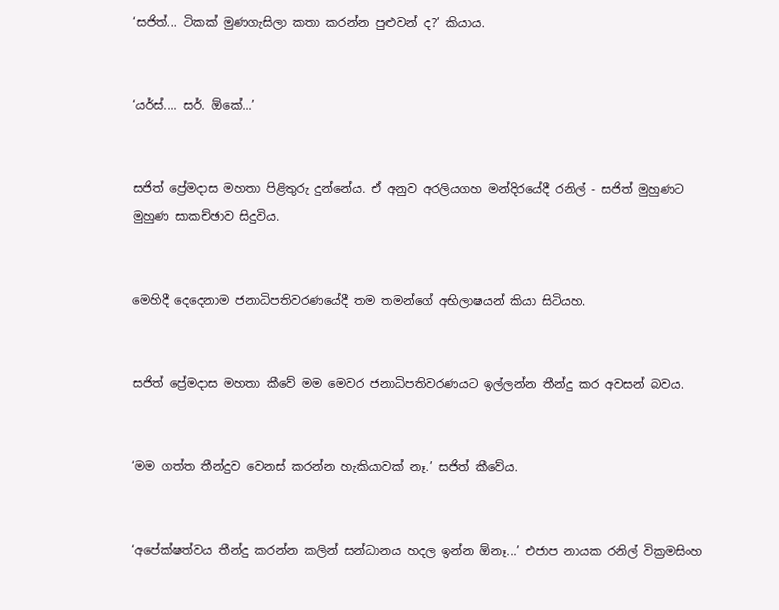‘සජිත්... ටිකක් මුණගැසිලා කතා කරන්න පුළුවන් ද?’ කියාය.


‘යර්ස්.... සර්. ඕකේ...’


සජිත් ප්‍රේමද‌ාස මහතා පිළිතුරු දුන්නේය. ඒ අනුව අරලියගහ මන්දිරයේදී රනිල් - සජිත් මුහුණට මුහුණ සාකච්ඡාව සිදුවිය.


මෙහිදී දෙදෙනාම ජනාධිපතිවරණයේදී තම තමන්ගේ අභිලාෂයන් කියා සිටියහ.


සජිත් ප්‍රේමද‌ාස මහතා කීවේ මම මෙවර ජනාධිපතිවරණයට ඉල්ලන්න තීන්දු කර අවසන් බවය.


‘මම ගත්ත තීන්දුව වෙනස් කරන්න හැකියාවක් නෑ.’ සජිත් කීවේය.


‘අපේක්ෂත්වය තීන්දු කරන්න කලින් සන්ධානය හදල ඉන්න ඕනෑ...’ එජාප නායක රනිල් වික්‍රමසිංහ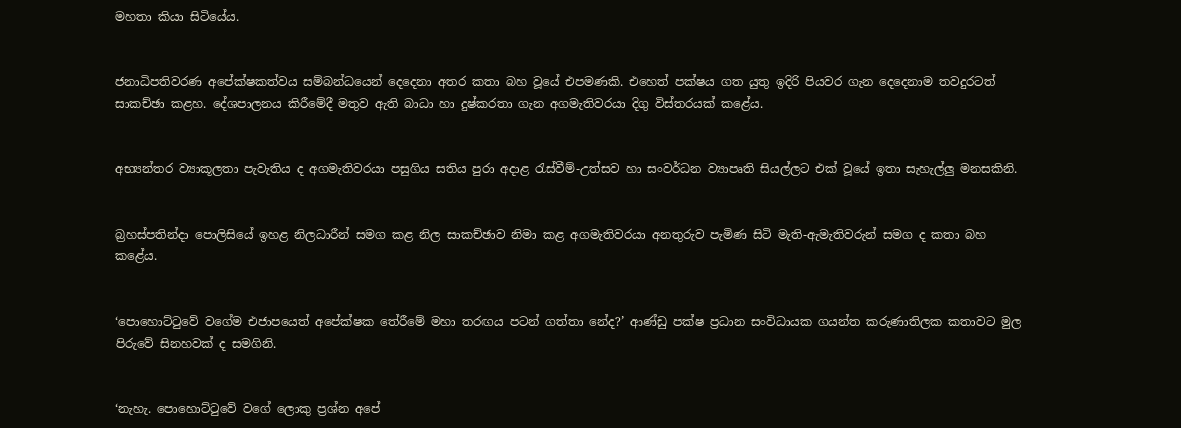මහතා කියා සිටියේය.


ජනාධිපතිවරණ අපේක්ෂකත්වය සම්බන්ධයෙන් දෙදෙනා අතර කතා බහ වූයේ එපමණකි. එහෙත් පක්ෂය ගත යුතු ඉදිරි පියවර ගැන දෙදෙනාම තවදුරටත් සාකච්ඡා කළහ. දේශපාලනය කිරීමේදී මතුව ඇති බාධා හා දුෂ්කරතා ගැන අගමැතිවරයා දිගු විස්තරයක් කළේය.


අභ්‍යන්තර ව්‍යාකූලතා පැවැතිය ද අගමැතිවරයා පසුගිය සතිය පුරා අද‌ාළ රැස්වීම්-උත්සව හා සංවර්ධන ව්‍යාපෘති සියල්ලට එක් වූයේ ඉතා සැහැල්ලු මනසකිනි.


බ්‍රහස්පතින්ද‌ා පොලිසියේ ඉහළ නිලධාරීන් සමග කළ නිල සාකච්ඡාව නිමා කළ අගමැතිවරයා අනතුරුව පැමිණ සිටි මැති-ඇමැතිවරුන් සමග ද කතා බහ කළේය.


‘පොහොට්ටුවේ වගේම එජාපයෙත් අපේක්ෂක තේරීමේ මහා තරඟය පටන් ගත්තා නේද?’ ආණ්ඩු පක්ෂ ප්‍රධාන සංවිධායක ගයන්ත කරුණාතිලක කතාවට මුල පිරුවේ සිනහවක් ද සමගිනි.


‘නැහැ. පොහොට්ටුවේ වගේ ලොකු ප්‍රශ්න අපේ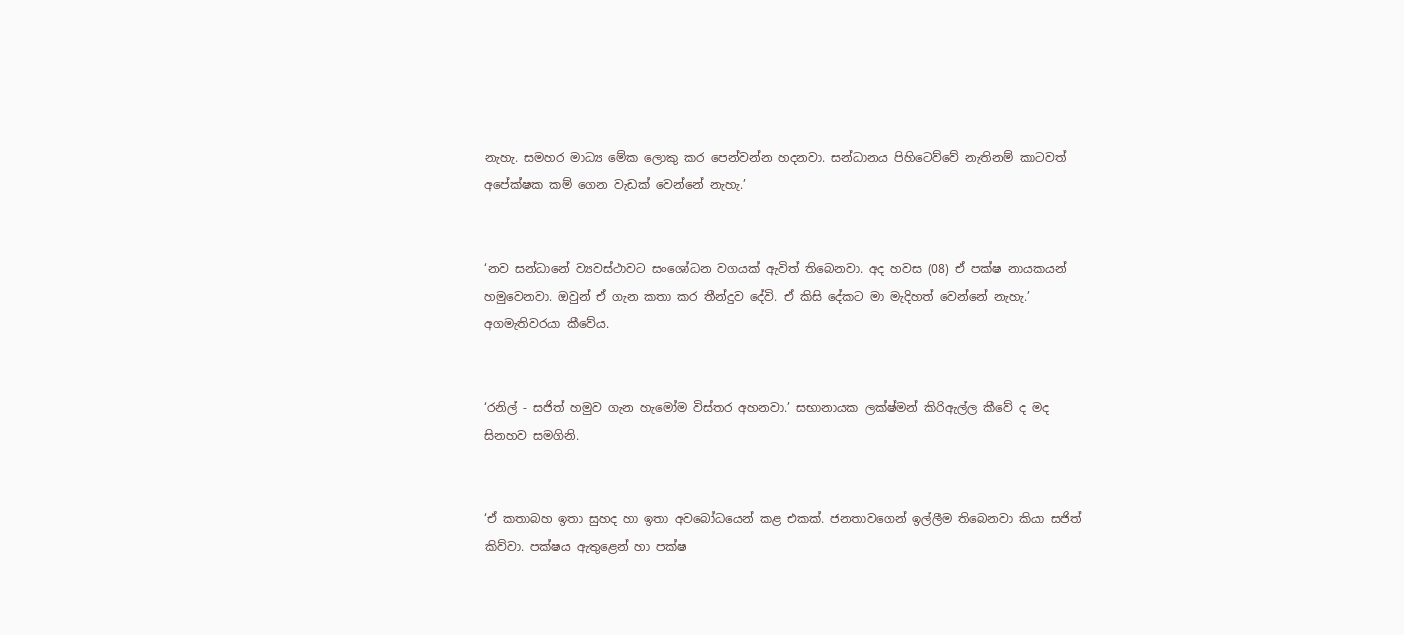නැහැ. සමහර මාධ්‍ය මේක ලොකු කර පෙන්වන්න හදනවා. සන්ධානය පිහිටෙව්වේ නැතිනම් කාටවත් අපේක්ෂක කම් ගෙන වැඩක් වෙන්නේ නැහැ.’


‘නව සන්ධානේ ව්‍යවස්ථාවට සංශෝධන වගයක් ඇවිත් තිබෙනවා. අද හවස (08) ඒ පක්ෂ නායකයන් හමුවෙනවා. ඔවුන් ඒ ගැන කතා කර තීන්දුව දේවි. ඒ කිසි දේකට මා මැදිහත් වෙන්නේ නැහැ.’ අගමැතිවරයා කීවේය.


‘රනිල් - සජිත් හමුව ගැන හැමෝම විස්තර අහනවා.’ සභානායක ලක්ෂ්මන් කිරිඇල්ල කීවේ ද මද සිනහව සමගිනි.


‘ඒ කතාබහ ඉතා සුහද හා ඉතා අවබෝධයෙන් කළ එකක්. ජනතාවගෙන් ඉල්ලීම තිබෙනවා කියා සජිත් කිව්වා. පක්ෂය ඇතුළෙන් හා පක්ෂ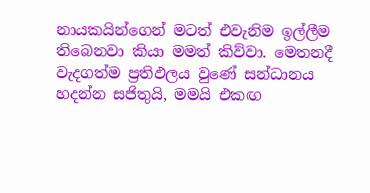නායකයින්ගෙන් මටත් එවැනිම ඉල්ලීම තිබෙනවා කියා මමත් කිව්වා. මෙතනදී වැදගත්ම ප්‍රතිඵලය වුණේ සන්ධානය හදන්න සජිතුයි, මමයි එකඟ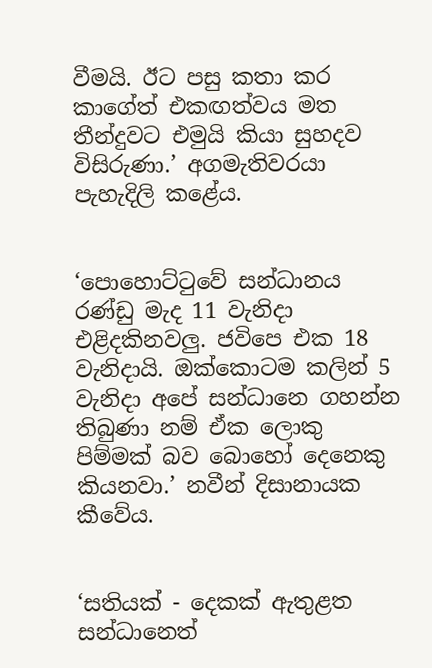වීමයි. ඊට පසු කතා කර කාගේත් එකඟත්වය මත තීන්දුවට එමුයි කියා සුහදව විසිරුණා.’ අගමැතිවරයා පැහැදිලි කළේය.


‘පොහොට්ටුවේ සන්ධානය රණ්ඩු මැද 11 වැනිද‌ා එළිදකිනවලු. ජවිපෙ එක 18 වැනිද‌ායි. ඔක්කොටම කලින් 5 වැනිද‌ා අපේ සන්ධානෙ ගහන්න තිබුණා නම් ඒක ලොකු පිම්මක් බව බොහෝ දෙනෙකු කියනවා.’ නවීන් දිසානායක කීවේය.


‘සතියක් - දෙකක් ඇතුළත සන්ධානෙත්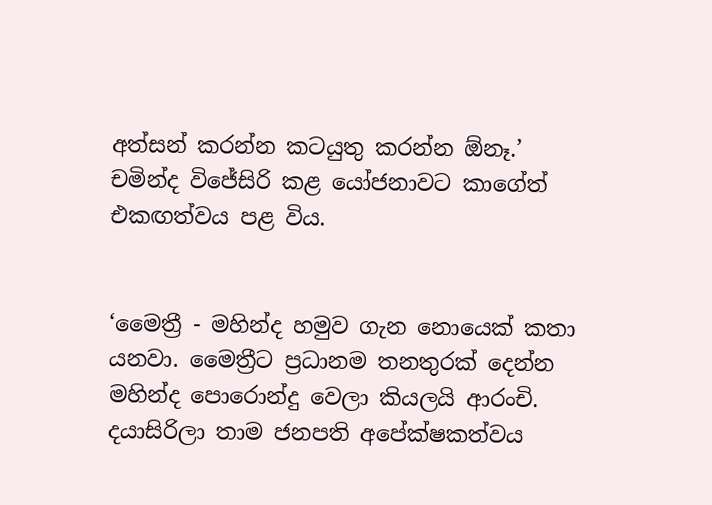අත්සන් කරන්න කටයුතු කරන්න ඕනෑ.’ චමින්ද විජේසිරි කළ යෝජනාවට කාගේත් එකඟත්වය පළ විය.


‘මෛත්‍රී - මහින්ද හමුව ගැන නොයෙක් කතා යනවා. මෛත්‍රීට ප්‍රධානම තනතුරක් දෙන්න මහින්ද පොරොන්දු වෙලා කියලයි ආරංචි. දයාසිරිලා තාම ජනපති අපේක්ෂකත්වය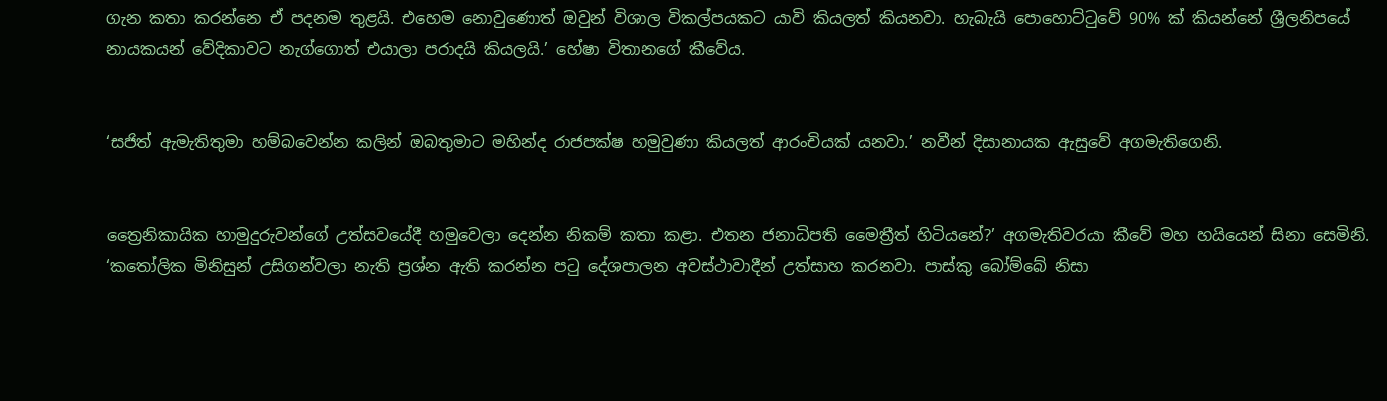ගැන කතා කරන්නෙ ඒ පදනම තුළයි. එහෙම නොවුණොත් ඔවුන් විශාල විකල්පයකට යාවි කියලත් කියනවා. හැබැයි පොහොට්ටුවේ 90% ක් කියන්නේ ශ්‍රීලනිපයේ නායකයන් වේදිකාවට නැග්ගොත් එයාලා පරාදයි කියලයි.’ හේෂා විතානගේ කීවේය.


‘සජිත් ඇමැතිතුමා හම්බවෙන්න කලින් ඔබතුමාට මහින්ද රාජපක්ෂ හමුවුණා කියලත් ආරංචියක් යනවා.’ නවීන් දිසානායක ඇසුවේ අගමැතිගෙනි.


ත්‍රෛනිකායික හාමුදුරුවන්ගේ උත්සවයේදී හමුවෙලා දෙන්න නිකම් කතා කළා. එතන ජනාධිපති මෛත්‍රීත් හිටියනේ?’ අගමැතිවරයා කීවේ මහ හයියෙන් සිනා සෙමිනි.
‘කතෝලික මිනිසුන් උසිගන්වලා නැති ප්‍රශ්න ඇති කරන්න පටු දේශපාලන අවස්ථාවාදීන් උත්සාහ කරනවා. පාස්කු බෝම්බේ නිසා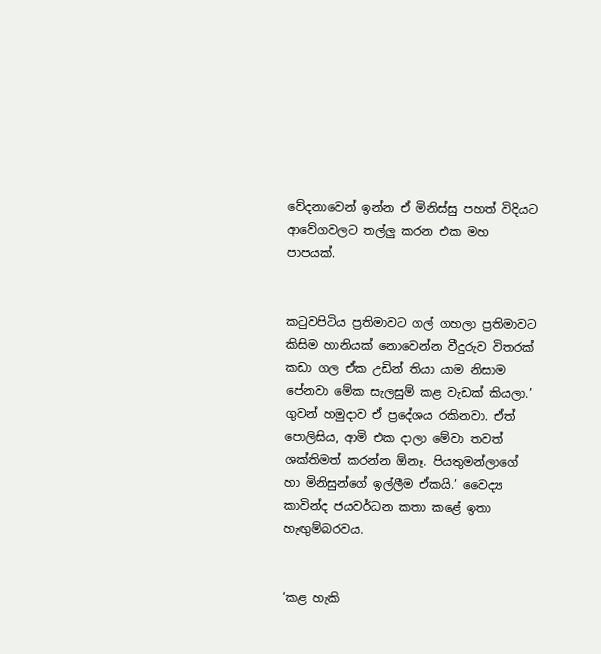වේදනාවෙන් ඉන්න ඒ මිනිස්සු පහත් විදියට ආවේගවලට තල්ලු කරන එක මහ පාපයක්.


කටුවපිටිය ප්‍රතිමාවට ගල් ගහලා ප්‍රතිමාවට කිසිම හානියක් නොවෙන්න වීදුරුව විතරක් කඩා ගල ඒක උඩින් තියා යාම නිසාම පේනවා මේක සැලසුම් කළ වැඩක් කියලා.’
ගුවන් හමුද‌ාව ඒ ප්‍රදේශය රකිනවා. ඒත් පොලිසිය, ආමි එක ද‌ාලා මේවා තවත් ශක්තිමත් කරන්න ඕනෑ. පියතුමන්ලාගේ හා මිනිසුන්ගේ ඉල්ලීම ඒකයි.’ වෛද්‍ය කාවින්ද ජයවර්ධන කතා කළේ ඉතා හැඟුම්බරවය.


‘කළ හැකි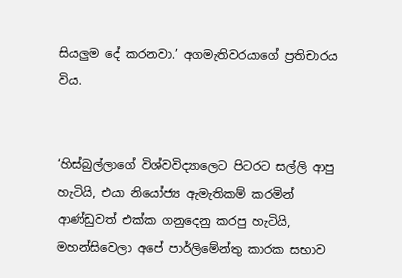සියලුම දේ කරනවා.’ අගමැතිවරයාගේ ප්‍රතිචාරය විය.


‘හිස්බුල්ලාගේ විශ්වවිද්‍යාලෙට පිටරට සල්ලි ආපු හැටියි, එයා නියෝජ්‍ය ඇමැතිකම් කරමින් ආණ්ඩුවත් එක්ක ගනුදෙනු කරපු හැටියි, මහන්සිවෙලා අපේ පාර්ලිමේන්තු කාරක සභාව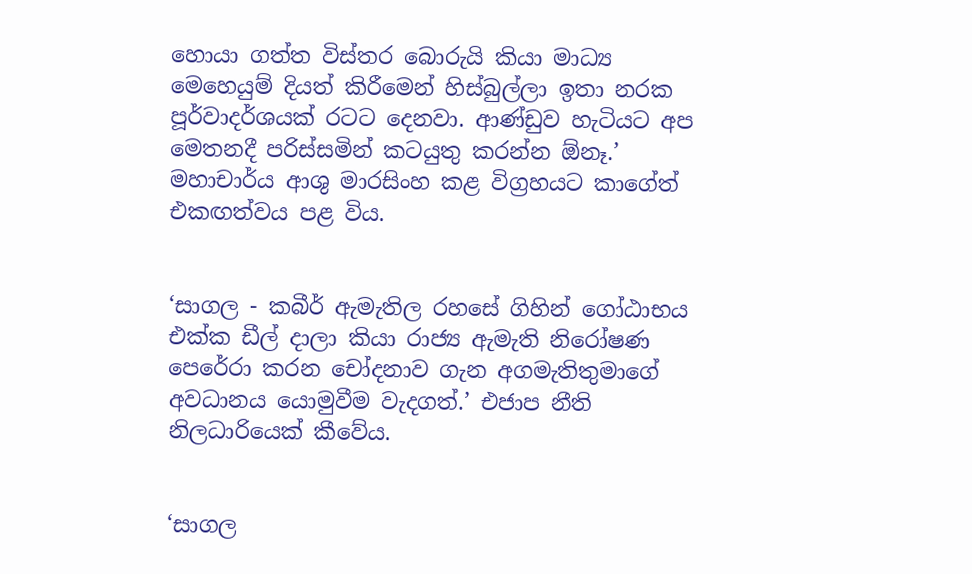හොයා ගත්ත විස්තර බොරුයි කියා මාධ්‍ය මෙහෙයුම් දියත් කිරීමෙන් හිස්බුල්ලා ඉතා නරක පූර්වාදර්ශයක් රටට දෙනවා. ආණ්ඩුව හැටියට අප මෙතනදී පරිස්සමින් කටයුතු කරන්න ඕනෑ.’ මහාචාර්ය ආශු මාරසිංහ කළ විග්‍රහයට කාගේත් එකඟත්වය පළ විය.


‘සාගල - කබීර් ඇමැතිල රහසේ ගිහින් ගෝඨාභය එක්ක ඩීල් ද‌ාලා කියා රාජ්‍ය ඇමැති නිරෝෂණ පෙරේරා කරන චෝදනාව ගැන අගමැතිතුමාගේ අවධානය යොමුවීම වැදගත්.’ එජාප නීති නිලධාරියෙක් කීවේය.


‘සාගල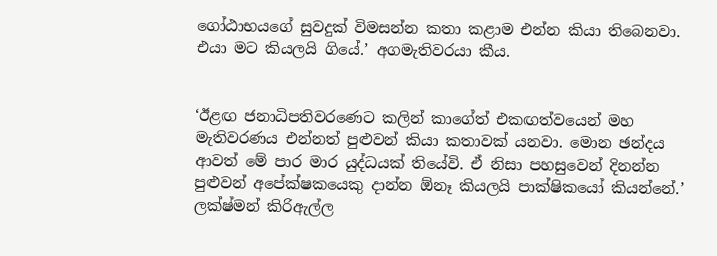ගෝඨාභයගේ සුවදුක් විමසන්න කතා කළාම එන්න කියා තිබෙනවා. එයා මට කියලයි ගියේ.’ අගමැතිවරයා කීය.


‘ඊළඟ ජනාධිපතිවරණෙට කලින් කාගේත් එකඟත්වයෙන් මහ මැතිවරණය එන්නත් පුළුවන් කියා කතාවක් යනවා. මොන ඡන්දය ආවත් මේ පාර මාර යුද්ධයක් තියේවි. ඒ නිසා පහසුවෙන් දිනන්න පුළුවන් අපේක්ෂකයෙකු ද‌ාන්න ඕනෑ කියලයි පාක්ෂිකයෝ කියන්නේ.’ ලක්ෂ්මන් කිරිඇල්ල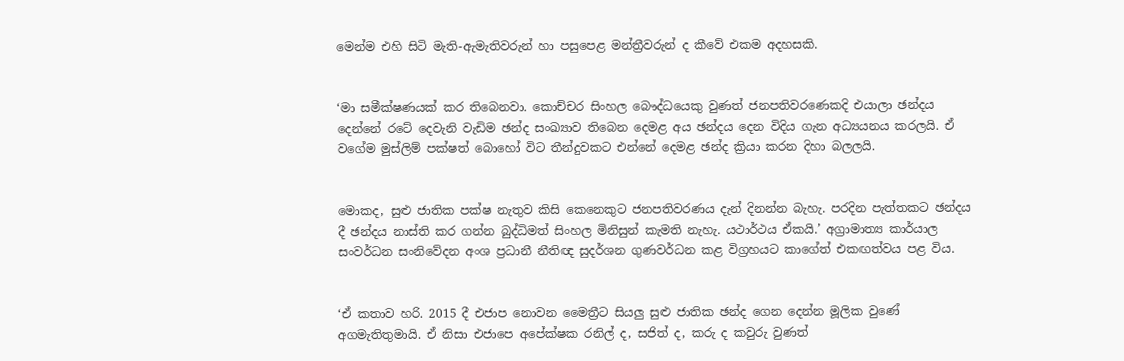මෙන්ම එහි සිටි මැති-ඇමැතිවරුන් හා පසුපෙළ මන්ත්‍රීවරුන් ද කීවේ එකම අදහසකි.


‘මා සමීක්ෂණයක් කර තිබෙනවා. කොච්චර සිංහල බෞද්ධයෙකු වුණත් ජනපතිවරණෙකදි එයාලා ඡන්දය දෙන්නේ රටේ දෙවැනි වැඩිම ඡන්ද සංඛ්‍යාව තිබෙන දෙමළ අය ඡන්දය දෙන විදිය ගැන අධ්‍යයනය කරලයි. ඒ වගේම මුස්ලිම් පක්ෂත් බොහෝ විට තීන්දුවකට එන්නේ දෙමළ ඡන්ද ක්‍රියා කරන දිහා බලලයි.


මොකද, සුළු ජාතික පක්ෂ නැතුව කිසි කෙනෙකුට ජනපතිවරණය දැන් දිනන්න බැහැ. පරදින පැත්තකට ඡන්දය දී ඡන්දය නාස්ති කර ගන්න බුද්ධිමත් සිංහල මිනිසුන් කැමති නැහැ. යථාර්ථය ඒකයි.’ අග්‍රාමාත්‍ය කාර්යාල සංවර්ධන සංනිවේදන අංශ ප්‍රධානී නීතිඥ සුදර්ශන ගුණවර්ධන කළ විග්‍රහයට කාගේත් එකඟත්වය පළ විය.


‘ඒ කතාව හරි. 2015 දී එජාප නොවන මෛත්‍රීට සියලු සුළු ජාතික ඡන්ද ගෙන දෙන්න මූලික වුණේ අගමැතිතුමායි. ඒ නිසා එජාපෙ අපේක්ෂක රනිල් ද, සජිත් ද, කරු ද කවුරු වුණත්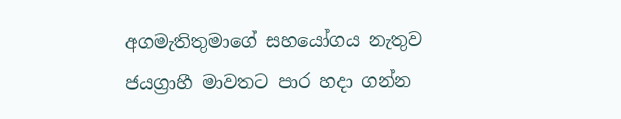අගමැතිතුමාගේ සහයෝගය නැතුව ජයග්‍රාහී මාවතට පාර හද‌ා ගන්න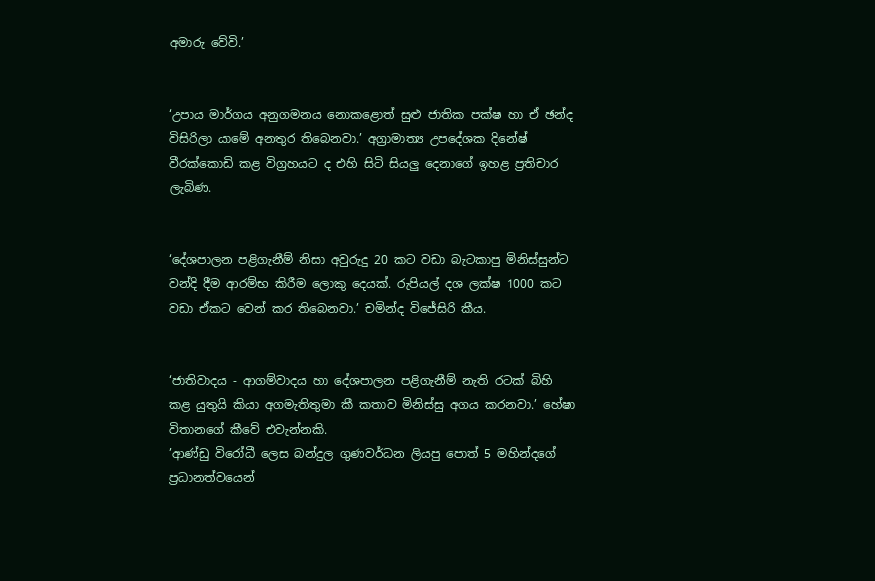අමාරු වේවි.’


‘උපාය මාර්ගය අනුගමනය නොකළොත් සුළු ජාතික පක්ෂ හා ඒ ඡන්ද විසිරිලා යාමේ අනතුර තිබෙනවා.’ අග්‍රාමාත්‍ය උපදේශක දිනේෂ් වීරක්කොඩි කළ විග්‍රහයට ද එහි සිටි සියලු දෙනාගේ ඉහළ ප්‍රතිචාර ලැබිණ.


‘දේශපාලන පළිගැනීම් නිසා අවුරුදු 20 කට වඩා බැටකාපු මිනිස්සුන්ට වන්දි දීම ආරම්භ කිරීම ලොකු දෙයක්. රුපියල් දශ ලක්ෂ 1000 කට වඩා ඒකට වෙන් කර තිබෙනවා.’ චමින්ද විජේසිරි කීය.


‘ජාතිවාදය - ආගම්වාදය හා දේශපාලන පළිගැනීම් නැති රටක් බිහි කළ යුතුයි කියා අගමැතිතුමා කී කතාව මිනිස්සු අගය කරනවා.’ හේෂා විතානගේ කීවේ එවැන්නකි.
’ආණ්ඩු විරෝධී ලෙස බන්දුල ගුණවර්ධන ලියපු පොත් 5 මහින්දගේ ප්‍රධානත්වයෙන්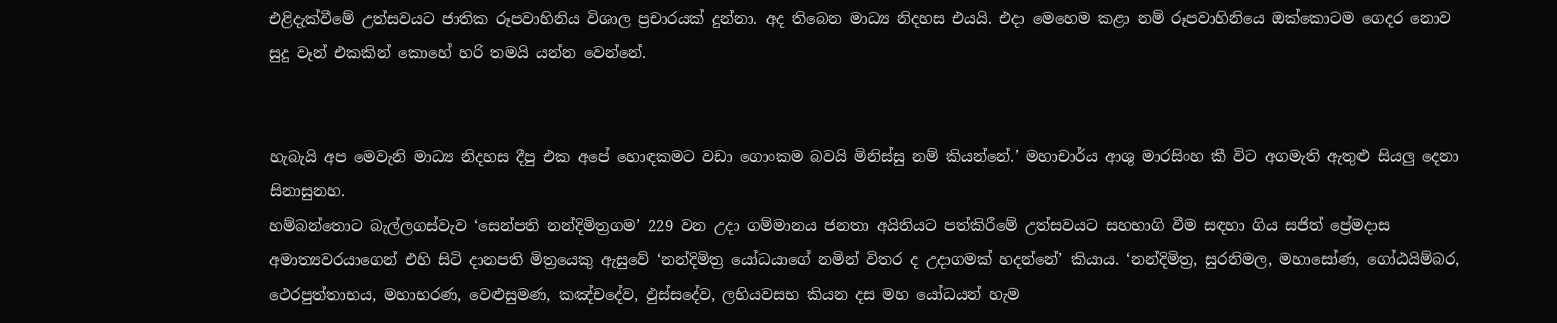එළිදැක්වීමේ උත්සවයට ජාතික රූපවාහිනිය විශාල ප්‍රචාරයක් දුන්නා. අද තිබෙන මාධ්‍ය නිදහස එයයි. එද‌ා මෙහෙම කළා නම් රූපවාහිනියෙ ඔක්කොටම ගෙදර නොව සුදු වෑන් එකකින් කොහේ හරි තමයි යන්න වෙන්නේ.


හැබැයි අප මෙවැනි මාධ්‍ය නිදහස දීපු එක අපේ හොඳකමට වඩා ගොංකම බවයි මිනිස්සු නම් කියන්නේ.’ මහාචාර්ය ආශු මාරසිංහ කී විට අගමැති ඇතුළු සියලු දෙනා සිනාසුනහ.
හම්බන්තොට බැල්ලගස්වැව ‘සෙන්පති නන්දිමිත්‍රගම’ 229 වන උද‌ා ගම්මානය ජනතා අයිතියට පත්කිරීමේ උත්සවයට සහභාගි වීම සඳහා ගිය සජිත් ප්‍රේමද‌ාස අමාත්‍යවරයාගෙන් එහි සිටි ද‌ානපති මිත්‍රයෙකු ඇසුවේ ‘නන්දිමිත්‍ර යෝධයාගේ නමින් විතර ද උද‌ාගමක් හදන්නේ’ කියාය. ‘නන්දිමිත්‍ර, සුරනිමල, මහාසෝණ, ගෝඨයිම්බර, ථෙරපුත්තාභය, මහාභරණ, වෙළුසුමණ, කඤ්චදේව, ඵුස්සදේව, ලභියවසභ කියන දස මහ යෝධයන් හැම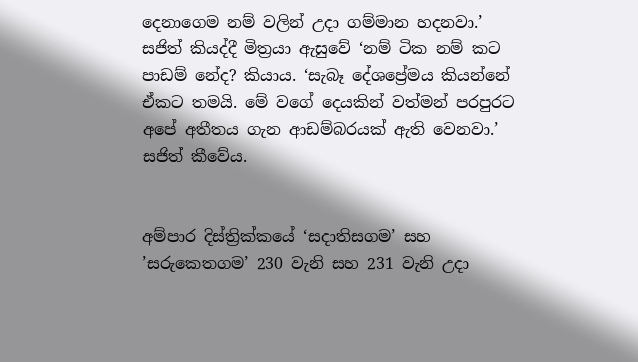දෙනාගෙම නම් වලින් උද‌ා ගම්මාන හදනවා.’ සජිත් කියද්දී මිත්‍රයා ඇසුවේ ‘නම් ටික නම් කට පාඩම් නේද? කියාය. ‘සැබෑ දේශප්‍රේමය කියන්නේ ඒකට තමයි. මේ වගේ දෙයකින් වත්මන් පරපුරට අපේ අතීතය ගැන ආඩම්බරයක් ඇති වෙනවා.’ සජිත් කීවේය.


අම්පාර දිස්ත්‍රික්කයේ ‘සද‌ාතිසගම’ සහ ’සරුකෙතගම’ 230 වැනි සහ 231 වැනි උද‌ා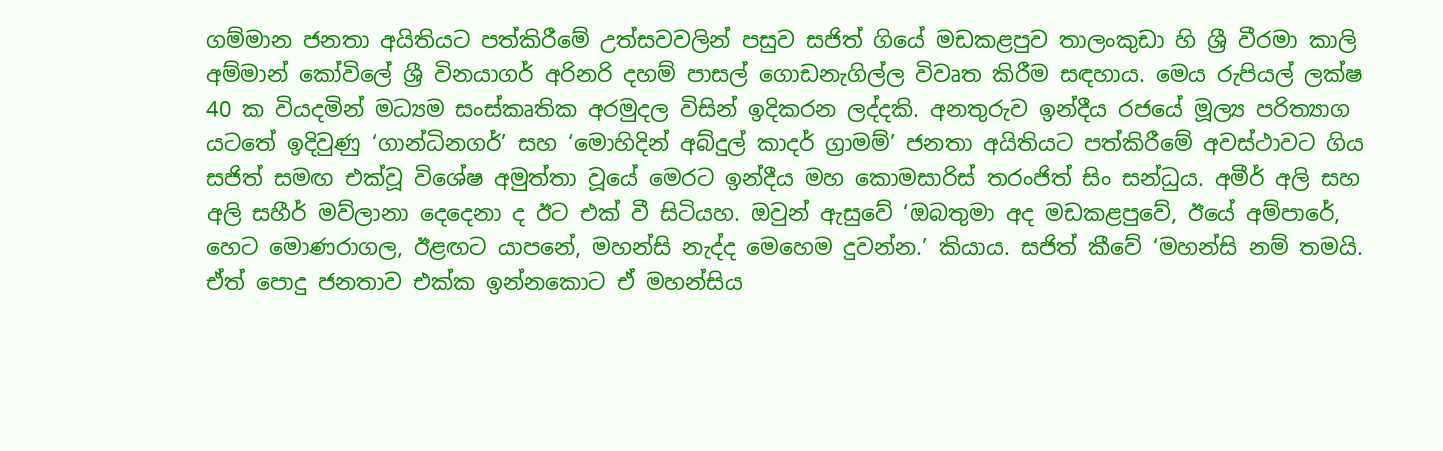ගම්මාන ජනතා අයිතියට පත්කිරීමේ උත්සවවලින් පසුව සජිත් ගියේ මඩකළපුව තාලංකුඩා හි ශ්‍රී වීරමා කාලි අම්මාන් කෝවිලේ ශ්‍රී විනයාගර් අරිනරි දහම් පාසල් ගොඩනැගිල්ල විවෘත කිරීම සඳහාය. මෙය රුපියල් ලක්ෂ 40 ක වියදමින් මධ්‍යම සංස්කෘතික අරමුදල විසින් ඉදිකරන ලද්දකි. අනතුරුව ඉන්දීය රජයේ මූල්‍ය පරිත්‍යාග යටතේ ඉදිවුණු ‘ගාන්ධිනගර්’ සහ ‘මොහිදින් අබ්දුල් කාදර් ග්‍රාමම්’ ජනතා අයිතියට පත්කිරීමේ අවස්ථාවට ගිය සජිත් සමඟ එක්වූ විශේෂ අමුත්තා වූයේ මෙරට ඉන්දීය මහ කොමසාරිස් තරංජිත් සිං සන්ධුය. අමීර් අලි සහ අලි සහීර් මව්ලානා දෙදෙනා ද ඊට එක් වී සිටියහ. ඔවුන් ඇසුවේ ‘ඔබතුමා අද මඩකළපුවේ, ඊයේ අම්පාරේ, හෙට මොණරාගල, ඊළඟට යාපනේ, මහන්සි නැද්ද මෙහෙම දුවන්න.’ කියාය. සජිත් කීවේ ‘මහන්සි නම් තමයි. ඒත් පොදු ජනතාව එක්ක ඉන්නකොට ඒ මහන්සිය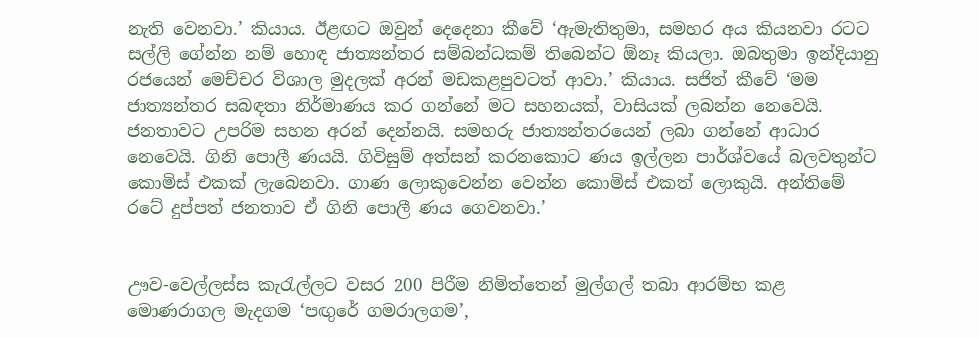නැති වෙනවා.’ කියාය. ඊළඟට ඔවුන් දෙදෙනා කීවේ ‘ඇමැතිතුමා, සමහර අය කියනවා රටට සල්ලි ගේන්න නම් හොඳ ජාත්‍යන්තර සම්බන්ධකම් තිබෙන්ට ඕනෑ කියලා. ඔබතුමා ඉන්දියානු රජයෙන් මෙච්චර විශාල මුදලක් අරන් මඩකළපුවටත් ආවා.’ කියාය. සජිත් කීවේ ‘මම ජාත්‍යන්තර සබඳතා නිර්මාණය කර ගන්නේ මට සහනයක්, වාසියක් ලබන්න නෙවෙයි. ජනතාවට උපරිම සහන අරන් දෙන්නයි. සමහරු ජාත්‍යන්තරයෙන් ලබා ගන්නේ ආධාර නෙවෙයි. ගිනි පොලී ණයයි. ගිවිසුම් අත්සන් කරනකොට ණය ඉල්ලන පාර්ශ්වයේ බලවතුන්ට කොමිස් එකක් ලැබෙනවා. ගාණ ලොකුවෙන්න වෙන්න කොමිස් එකත් ලොකුයි. අන්තිමේ රටේ දුප්පත් ජනතාව ඒ ගිනි පොලී ණය ගෙවනවා.’


ඌව-වෙල්ලස්ස කැරැල්ලට වසර 200 පිරීම නිමිත්තෙන් මුල්ගල් තබා ආරම්භ කළ මොණරාගල මැදගම ‘පඟුරේ ගමරාලගම’,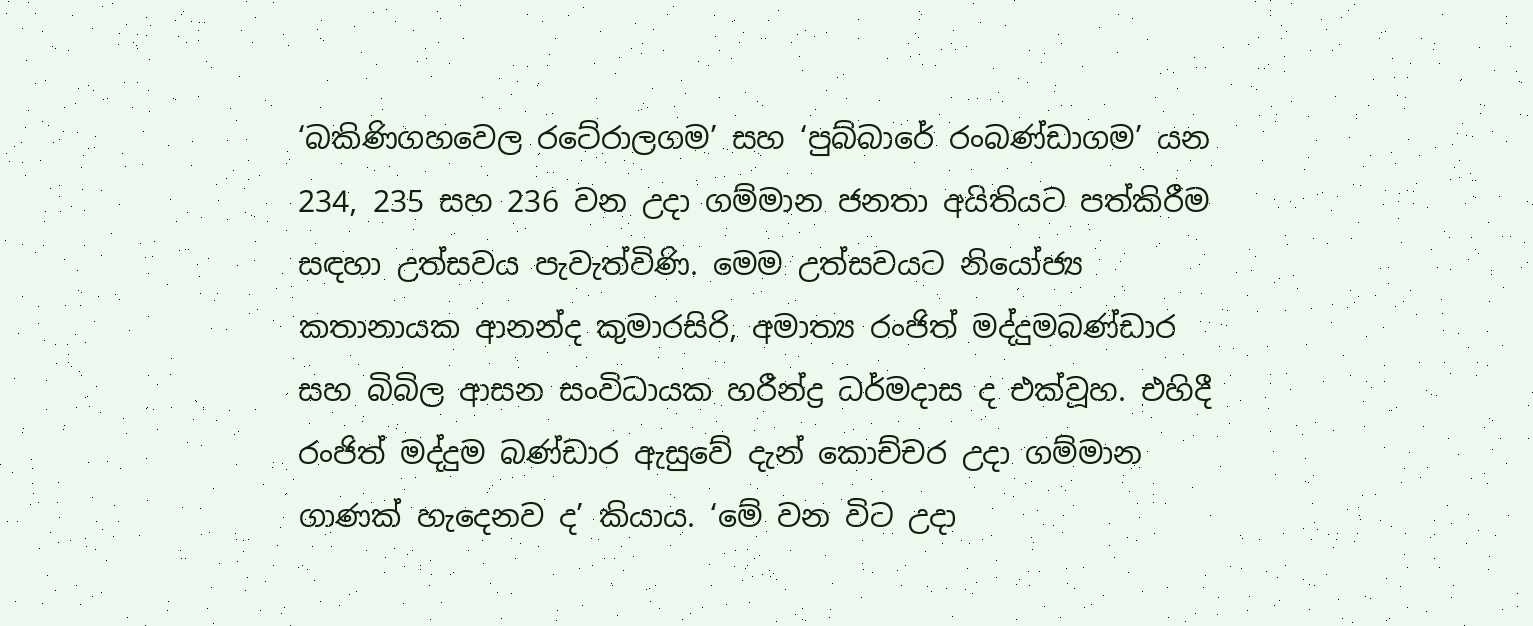‘බකිණිගහවෙල රටේරාලගම’ සහ ‘පුබ්බාරේ රංබණ්ඩාගම’ යන 234, 235 සහ 236 වන උද‌ා ගම්මාන ජනතා අයිතියට පත්කිරීම සඳහා උත්සවය පැවැත්විණි. මෙම උත්සවයට නියෝජ්‍ය කතානායක ආනන්ද කුමාරසිරි, අමාත්‍ය රංජිත් මද්දුමබණ්ඩාර සහ බිබිල ආසන සංවිධායක හරීන්ද්‍ර ධර්මද‌ාස ද එක්වූහ. එහිදී රංජිත් මද්දුම බණ්ඩාර ඇසුවේ දැන් කොච්චර උද‌ා ගම්මාන ගාණක් හැදෙනව ද’ කියාය. ‘මේ වන විට උද‌ා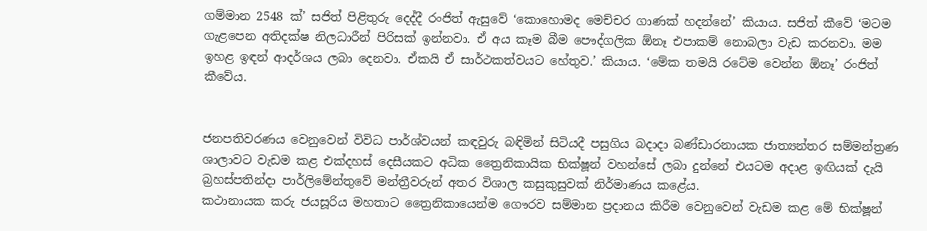ගම්මාන 2548 ක්’ සජිත් පිළිතුරු දෙද්දී රංජිත් ඇසුවේ ‘කොහොමද මෙච්චර ගාණක් හදන්නේ’ කියාය. සජිත් කීවේ ‘මටම ගැළපෙන අතිදක්ෂ නිලධාරීන් පිරිසක් ඉන්නවා. ඒ අය කෑම බීම පෞද්ගලික ඕනෑ එපාකම් නොබලා වැඩ කරනවා. මම ඉහළ ඉඳන් ආදර්ශය ලබා දෙනවා. ඒකයි ඒ සාර්ථකත්වයට හේතුව.’ කියාය. ‘මේක තමයි රටේම වෙන්න ඕනෑ’ රංජිත් කීවේය.


ජනපතිවරණය වෙනුවෙන් විවිධ පාර්ශ්වයන් කඳවුරු බඳිමින් සිටියදී පසුගිය බද‌ාද‌ා බණ්ඩාරනායක ජාත්‍යන්තර සම්මන්ත්‍රණ ශාලාවට වැඩම කළ එක්දහස් දෙසීයකට අධික ත්‍රෛනිකායික භික්ෂූන් වහන්සේ ලබා දුන්නේ එයටම අද‌ාළ ඉඟියක් දැයි බ්‍රහස්පතින්ද‌ා පාර්ලිමේන්තුවේ මන්ත්‍රීවරුන් අතර විශාල කසුකුසුවක් නිර්මාණය කළේය.
කථානායක කරු ජයසූරිය මහතාට ත්‍රෛනිකායෙන්ම ගෞරව සම්මාන ප්‍රද‌ානය කිරීම වෙනුවෙන් වැඩම කළ මේ භික්ෂූන්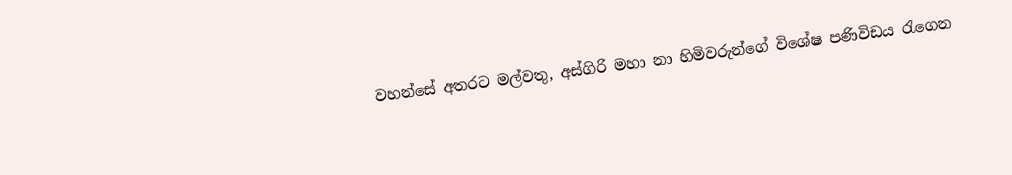වහන්සේ අතරට මල්වතු, අස්ගිරි මහා නා හිමිවරුන්ගේ විශේෂ පණිවිඩය රැගෙන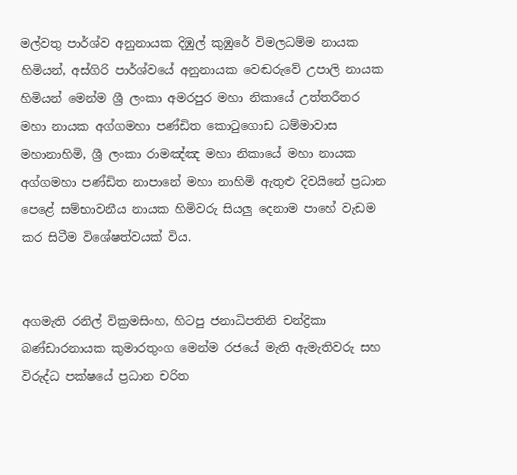මල්වතු පාර්ශ්ව අනුනායක දිඹුල් කුඹුරේ විමලධම්ම නායක හිමියන්, අස්ගිරි පාර්ශ්වයේ අනුනායක වෙඬරුවේ උපාලි නායක හිමියන් මෙන්ම ශ්‍රී ලංකා අමරපුර මහා නිකායේ උත්තරීතර මහා නායක අග්ගමහා පණ්ඩිත කොටුගොඩ ධම්මාවාස මහානාහිමි, ශ්‍රී ලංකා රාමඤ්ඤ මහා නිකායේ මහා නායක අග්ගමහා පණ්ඩිත නාපානේ මහා නාහිමි ඇතුළු දිවයිනේ ප්‍රධාන පෙළේ සම්භාවනීය නායක හිමිවරු සියලු දෙනාම පාහේ වැඩම කර සිටීම විශේෂත්වයක් විය.


අගමැති රනිල් වික්‍රමසිංහ, හිටපු ජනාධිපතිනි චන්ද්‍රිකා බණ්ඩාරනායක කුමාරතුංග මෙන්ම රජයේ මැති ඇමැතිවරු සහ විරුද්ධ පක්ෂයේ ප්‍රධාන චරිත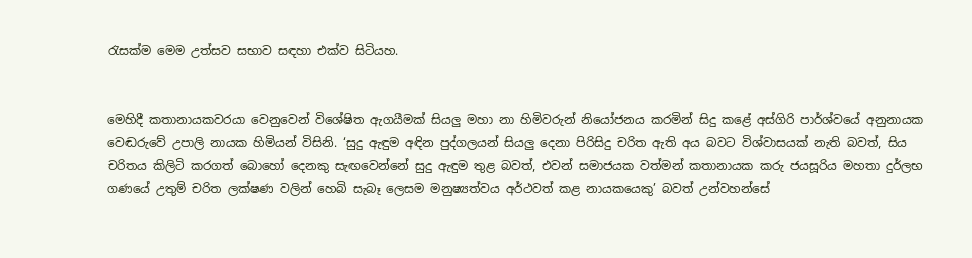රැසක්ම මෙම උත්සව සභාව සඳහා එක්ව සිටියහ.


මෙහිදී කතානායකවරයා වෙනුවෙන් විශේෂිත ඇගයීමක් සියලු මහා නා හිමිවරුන් නියෝජනය කරමින් සිදු කළේ අස්ගිරි පාර්ශ්වයේ අනුනායක වෙඬරුවේ උපාලි නායක හිමියන් විසිනි. ‘සුදු ඇඳුම අඳින පුද්ගලයන් සියලු දෙනා පිරිසිදු චරිත ඇති අය බවට විශ්වාසයක් නැති බවත්, සිය චරිතය කිලිටි කරගත් බොහෝ දෙනකු සැඟවෙන්නේ සුදු ඇඳුම තුළ බවත්, එවන් සමාජයක වත්මන් කතානායක කරු ජයසූරිය මහතා දුර්ලභ ගණයේ උතුම් චරිත ලක්ෂණ වලින් හෙබි සැබෑ ලෙසම මනුෂ්‍යත්වය අර්ථවත් කළ නායකයෙකු’ බවත් උන්වහන්සේ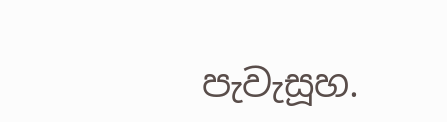පැවැසූහ.